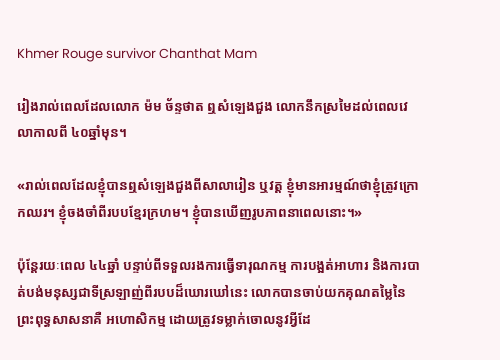Khmer Rouge survivor Chanthat Mam

រៀងរាល់ពេលដែលលោក ម៉ម ច័ន្ទថាត ឮសំឡេងជួង លោកនឹកស្រមៃដល់ពេលវេលាកាលពី ៤០ឆ្នាំមុន។

«រាល់ពេលដែលខ្ញុំបានឮសំឡេងជួងពីសាលារៀន ឬវត្ត ខ្ញុំមានអារម្មណ៍ថាខ្ញុំត្រូវក្រោកឈរ។ ខ្ញុំចងចាំពីរបបខ្មែរក្រហម។ ខ្ញុំបានឃើញរូបភាពនាពេលនោះ។»

ប៉ុន្តែរយៈពេល ៤៤ឆ្នាំ បន្ទាប់ពីទទួលរងការធ្វើទារុណកម្ម ការបង្អត់អាហារ និងការបាត់បង់មនុស្សជាទីស្រឡាញ់ពីរបបដ៏ឃោរឃៅនេះ លោកបានចាប់យកគុណតម្លៃនៃព្រះពុទ្ធសាសនាគឺ អហោសិកម្ម ដោយត្រូវទម្លាក់ចោលនូវអ្វីដែ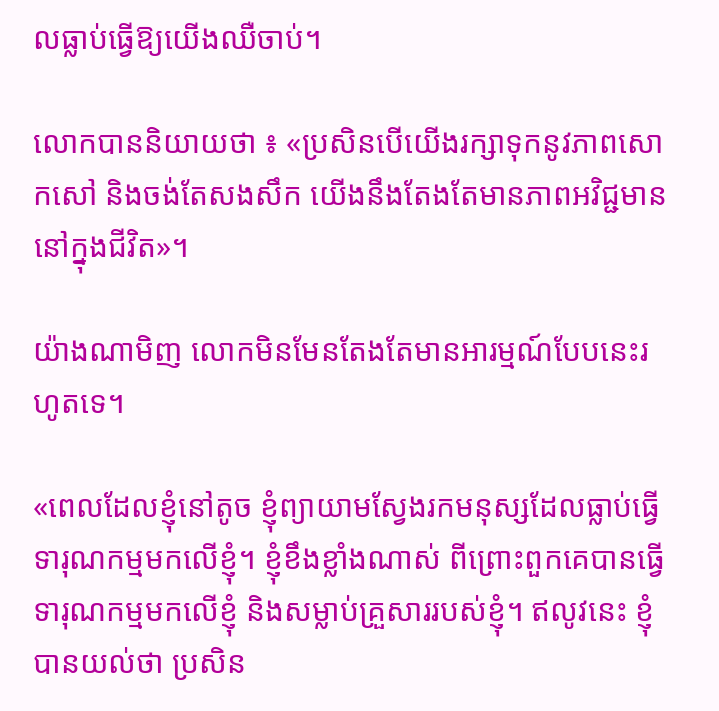លធ្លាប់ធ្វើឱ្យយើងឈឺចាប់។

លោកបាននិយាយថា ៖ «ប្រសិនបើយើងរក្សាទុកនូវភាពសោកសៅ និងចង់តែសងសឹក យើងនឹងតែងតែមានភាពអវិជ្ជមាននៅក្នុងជីវិត»។

យ៉ាងណាមិញ លោកមិនមែនតែងតែមានអារម្មណ៍បែបនេះរហូតទេ។

«ពេលដែលខ្ញុំនៅតូច ខ្ញុំព្យាយាមស្វែងរកមនុស្សដែលធ្លាប់ធ្វើទារុណកម្មមកលើខ្ញុំ។ ខ្ញុំខឹងខ្លាំងណាស់ ពីព្រោះពួកគេបានធ្វើទារុណកម្មមកលើខ្ញុំ និងសម្លាប់គ្រួសាររបស់ខ្ញុំ។ ឥលូវនេះ ខ្ញុំបានយល់ថា ប្រសិន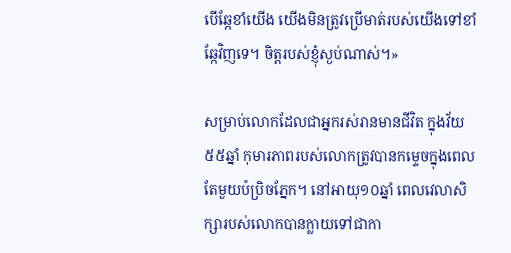បើឆ្កែខាំយើង យើងមិនត្រូវប្រើមាត់របស់យើងទៅខាំឆ្កែវិញទេ។ ចិត្តរបស់ខ្ញុំស្ងប់ណាស់។»

សម្រាប់លោកដែលជាអ្នករស់រានមានជីវិត ក្នុងវ័យ៥៥ឆ្នាំ កុមារភាពរបស់លោកត្រូវបានកម្ទេចក្នុងពេលតែមួយប៉ប្រិចភ្នែក។ នៅអាយុ១០ឆ្នាំ ពេលវេលាសិក្សារបស់លោកបានក្លាយទៅជាកា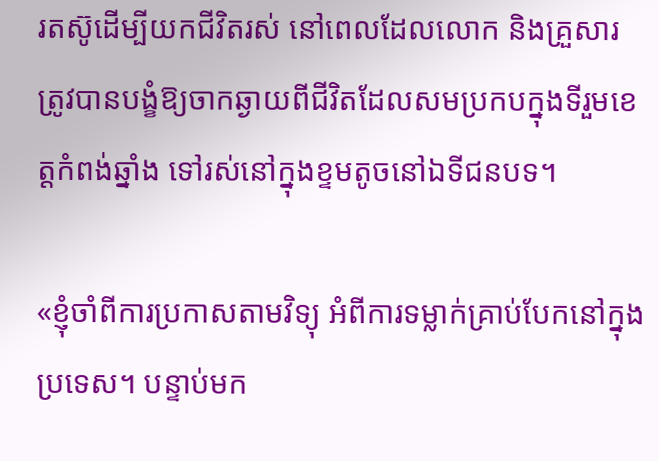រតស៊ូដើម្បីយកជីវិតរស់ នៅពេលដែលលោក និងគ្រួសារ ត្រូវបានបង្ខំឱ្យចាកឆ្ងាយពីជីវិតដែលសមប្រកបក្នុងទីរួមខេត្តកំពង់ឆ្នាំង ទៅរស់នៅក្នុងខ្ទមតូចនៅឯទីជនបទ។

«ខ្ញុំចាំពីការប្រកាសតាមវិទ្យុ អំពីការទម្លាក់គ្រាប់បែកនៅក្នុងប្រទេស។ បន្ទាប់មក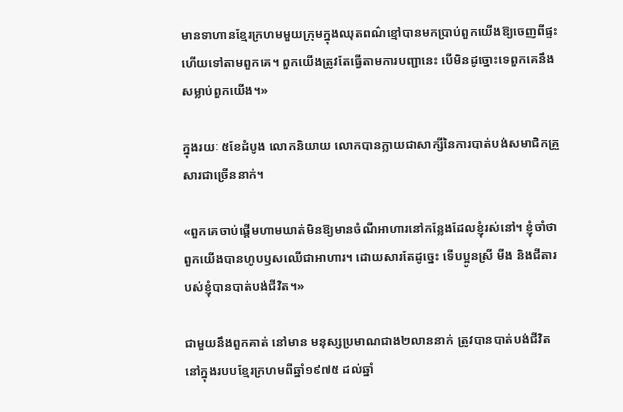មានទាហានខ្មែរក្រហមមួយក្រុមក្នុងឈុតពណ៌ខ្មៅបានមកប្រាប់ពួកយើងឱ្យចេញពីផ្ទះ ហើយទៅតាមពួកគេ។ ពួកយើងត្រូវតែធ្វើតាមការបញ្ជានេះ បើមិនដូច្នោះទេពួកគេនឹងសម្លាប់ពួកយើង។»

ក្នុងរយៈ ៥ខែដំបូង លោកនិយាយ លោកបានក្លាយជាសាក្សីនៃការបាត់បង់សមាជិកគ្រួសារជាច្រើននាក់។

«ពួកគេចាប់ផ្ដើមហាមឃាត់មិនឱ្យមានចំណីអាហារនៅកន្លែងដែលខ្ញុំរស់នៅ។ ខ្ញុំចាំថាពួកយើងបានហូបឫសឈើជាអាហារ។ ដោយសារតែដូច្នេះ ទើបប្អូនស្រី មីង និងជីតារបស់ខ្ញុំបានបាត់បង់ជីវិត។»

ជាមួយនឹងពួកគាត់ នៅមាន មនុស្សប្រមាណជាង២លាននាក់ ត្រូវបានបាត់បង់ជីវិតនៅក្នុងរបបខ្មែរក្រហមពីឆ្នាំ១៩៧៥ ដល់ឆ្នាំ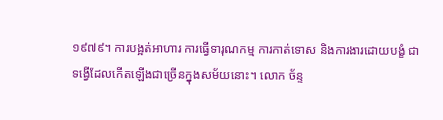១៩៧៩។ ការបង្អត់អាហារ ការធ្វើទារុណកម្ម ការកាត់ទោស និងការងារដោយបង្ខំ ជាទង្វើដែលកើតឡើងជាច្រើនក្នុងសម័យនោះ។ លោក ច័ន្ទ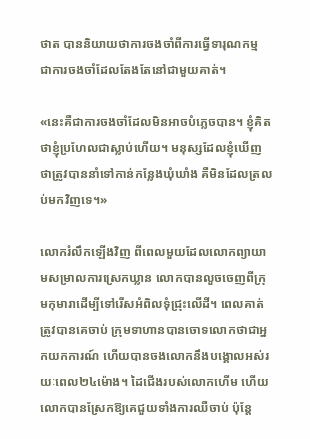ថាត បាននិយាយថាការចងចាំពីការធ្វើទារុណកម្ម ជាការចងចាំដែលតែងតែនៅជាមួយគាត់។

«នេះគឺជាការចងចាំដែលមិនអាចបំភ្លេចបាន។ ខ្ញុំគិតថាខ្ញុំប្រហែលជាស្លាប់ហើយ។ មនុស្សដែលខ្ញុំឃើញ ថាត្រូវបាននាំទៅកាន់កន្លែងឃុំឃាំង គឺមិនដែលត្រលប់មកវិញទេ។»

លោករំលឹកឡើងវិញ ពីពេលមួយដែលលោកព្យាយាមសម្រាលការស្រេកឃ្លាន លោកបានលួចចេញពីក្រុមកុមារាដើម្បីទៅរើសអំពិលទុំជ្រុះលើដី។ ពេលគាត់ត្រូវបានគេចាប់ ក្រុមទាហានបានចោទលោកថាជាអ្នកយកការណ៍ ហើយបានចងលោកនឹងបង្គោលអស់រយៈពេល២៤ម៉ោង។ ដៃជើងរបស់លោកហើម ហើយលោកបានស្រែកឱ្យគេជួយទាំងការឈឺចាប់ ប៉ុន្តែ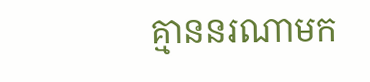គ្មាននរណាមក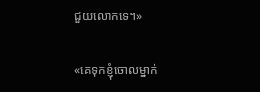ជួយលោកទេ។»

«គេទុកខ្ញុំចោលម្នាក់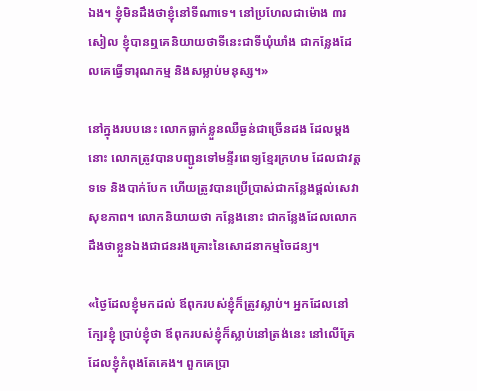ឯង។ ខ្ញុំមិនដឹងថាខ្ញុំនៅទីណាទេ។ នៅប្រហែលជាម៉ោង ៣រសៀល ខ្ញុំបានឮគេនិយាយថាទីនេះជាទីឃុំឃាំង ជាកន្លែងដែលគេធ្វើទារុណកម្ម និងសម្លាប់មនុស្ស។»

នៅក្នុងរបបនេះ លោកធ្លាក់ខ្លួនឈឺធ្ងន់ជាច្រើនដង ដែលម្ដងនោះ លោកត្រូវបានបញ្ជូនទៅមន្ទីរពេទ្យខ្មែរក្រហម ដែលជាវត្តទទេ និងបាក់បែក ហើយត្រូវបានប្រើប្រាស់ជាកន្លែងផ្ដល់សេវាសុខភាព។ លោកនិយាយថា កន្លែងនោះ ជាកន្លែងដែលលោកដឹងថាខ្លួនឯងជាជនរងគ្រោះនៃសោដនាកម្មចៃដន្យ។

«ថ្ងៃដែលខ្ញុំមកដល់ ឪពុករបស់ខ្ញុំក៏ត្រូវស្លាប់។ អ្នកដែលនៅក្បែរខ្ញុំ ប្រាប់ខ្ញុំថា ឪពុករបស់ខ្ញុំក៏ស្លាប់នៅត្រង់នេះ នៅលើគ្រែដែលខ្ញុំកំពុងតែគេង។ ពួកគេប្រា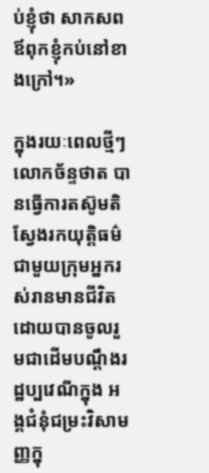ប់ខ្ញុំថា សាកសពឪពុកខ្ញុំកប់នៅខាងក្រៅ។»

ក្នុងរយៈពេលថ្មីៗ លោកច័ន្ទថាត បានធ្វើការតស៊ូមតិស្វែងរកយុត្តិធម៌ជាមួយក្រុមអ្នករស់រានមានជីវិតដោយបានចូលរួមជាដើមបណ្ដឹងរដ្ឋប្បវេណីក្នុង អង្គជំនុំជម្រះវិសាមញ្ញក្នុ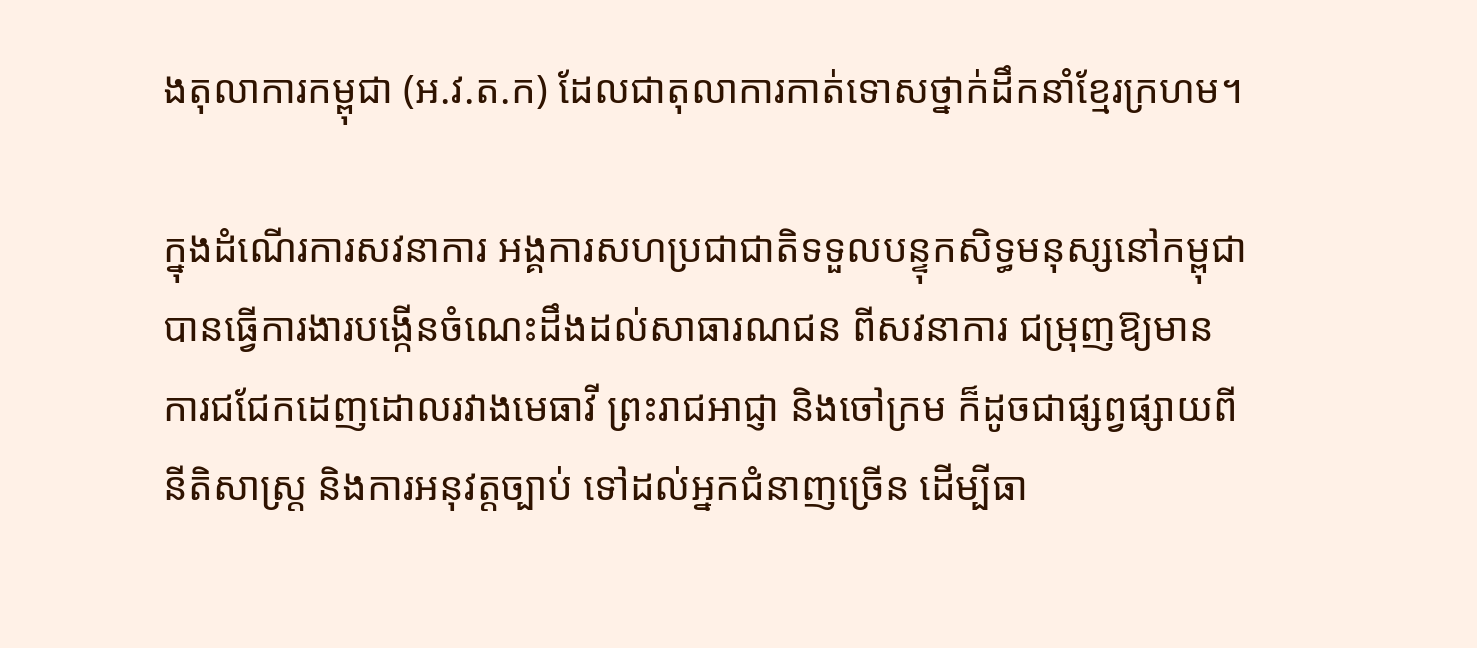ងតុលាការកម្ពុជា (អ.វ.ត.ក) ដែលជាតុលាការកាត់ទោសថ្នាក់ដឹកនាំខ្មែរក្រហម។

ក្នុងដំណើរការសវនាការ អង្គការសហប្រជាជាតិទទួលបន្ទុកសិទ្ធមនុស្សនៅកម្ពុជា បានធ្វើការងារបង្កើនចំណេះដឹងដល់សាធារណជន ពីសវនាការ ជម្រុញឱ្យមានការជជែកដេញដោលរវាងមេធាវី ព្រះរាជអាជ្ញា និងចៅក្រម ក៏ដូចជាផ្សព្វផ្សាយពីនីតិសាស្រ្ត និងការអនុវត្តច្បាប់ ទៅដល់អ្នកជំនាញច្រើន ដើម្បីធា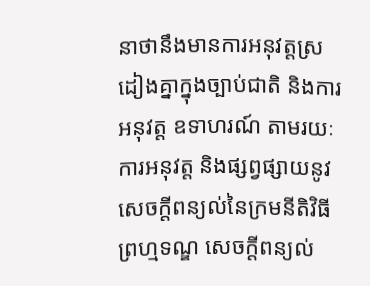នាថានឹងមានការអនុវត្តស្រដៀងគ្នាក្នុងច្បាប់ជាតិ និងការអនុវត្ត ឧទាហរណ៍ តាមរយៈការអនុវត្ត និងផ្សព្វផ្សាយនូវ សេចក្ដីពន្យល់នៃក្រមនីតិវិធីព្រហ្មទណ្ឌ សេចក្ដីពន្យល់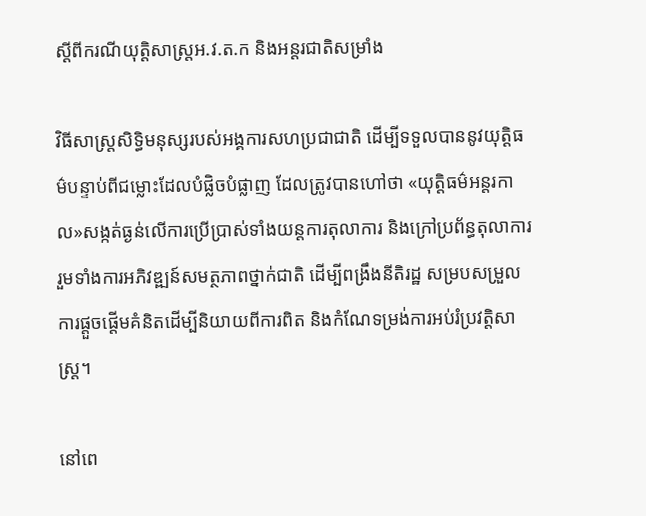ស្ដីពីករណីយុត្តិសាស្ត្រអ.វ.ត.ក និងអន្តរជាតិសម្រាំង

វិធីសាស្រ្តសិទ្ធិមនុស្សរបស់អង្គការសហប្រជាជាតិ ដើម្បីទទួលបាននូវយុត្តិធម៌បន្ទាប់ពីជម្លោះដែលបំផ្លិចបំផ្លាញ ដែលត្រូវបានហៅថា «យុត្តិធម៌អន្តរកាល»សង្កត់ធ្ងន់លើការប្រើប្រាស់ទាំងយន្តការតុលាការ និងក្រៅប្រព័ន្ធតុលាការ រួមទាំងការអភិវឌ្ឍន៍សមត្ថភាពថ្នាក់ជាតិ ដើម្បីពង្រឹងនីតិរដ្ឋ សម្របសម្រួលការផ្តួចផ្ដើមគំនិតដើម្បីនិយាយពីការពិត និងកំណែទម្រង់ការអប់រំប្រវត្តិសាស្រ្ត។

នៅពេ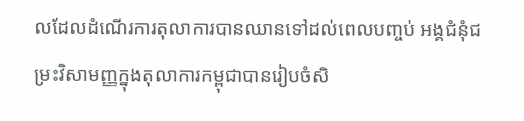លដែលដំណើរការតុលាការបានឈានទៅដល់ពេលបញ្ចប់ អង្គជំនុំជម្រះវិសាមញ្ញក្នុងតុលាការកម្ពុជាបានរៀបចំសិ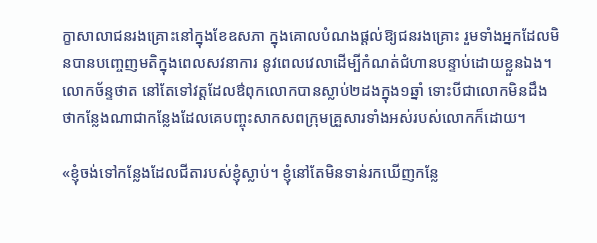ក្ខាសាលាជនរងគ្រោះនៅក្នុងខែឧសភា ក្នុងគោលបំណងផ្ដល់ឱ្យជនរងគ្រោះ រួមទាំងអ្នកដែលមិនបានបញ្ចេញមតិក្នុងពេលសវនាការ នូវពេលវេលាដើម្បីកំណត់ជំហានបន្ទាប់ដោយខ្លួនឯង។
លោកច័ន្ទថាត នៅតែទៅវត្តដែលឳពុកលោកបានស្លាប់២ដងក្នុង១ឆ្នាំ ទោះបីជាលោកមិនដឹងថាកន្លែងណាជាកន្លែងដែលគេបញ្ចុះសាកសពក្រុមគ្រួសារទាំងអស់របស់លោកក៏ដោយ។

«ខ្ញុំចង់ទៅកន្លែងដែលជីតារបស់ខ្ញុំស្លាប់។ ខ្ញុំនៅតែមិនទាន់រកឃើញកន្លែ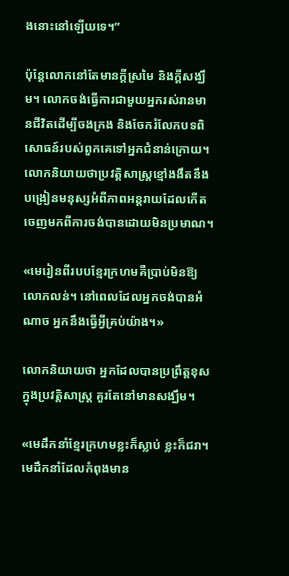ងនោះនៅឡើយទេ។”

ប៉ុន្តែលោកនៅតែមានក្ដីស្រមៃ និងក្ដីសង្ឃឹម។ លោកចង់ធ្វើការជាមួយអ្នករស់រានមានជីវិតដើម្បីចងក្រង និងចែករំលែកបទពិសោធន៍របស់ពួកគេទៅអ្នកជំនាន់ក្រោយ។ លោកនិយាយថាប្រវត្តិសាស្ត្រខ្មៅងងឹតនឹងបង្រៀនមនុស្សអំពីភាពអន្តរាយដែលកើតចេញមកពីការចង់បានដោយមិនប្រមាណ។

«មេរៀនពីរបបខ្មែរក្រហមគឺប្រាប់មិនឱ្យលោភលន់។ នៅពេលដែលអ្នកចង់បានអំណាច អ្នកនឹងធ្វើអ្វីគ្រប់យ៉ាង។»

លោកនិយាយថា អ្នកដែលបានប្រព្រឹត្តខុសក្នុងប្រវត្តិសាស្ត្រ គួរតែនៅមានសង្ឃឹម។

«មេដឹកនាំខ្មែរក្រហមខ្លះក៏ស្លាប់ ខ្លះក៏ជរា។ មេដឹកនាំដែលកំពុងមាន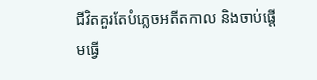ជីវិតគួរតែបំភ្លេចអតីតកាល និងចាប់ផ្ដើមធ្វើ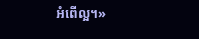អំពើល្អ។»